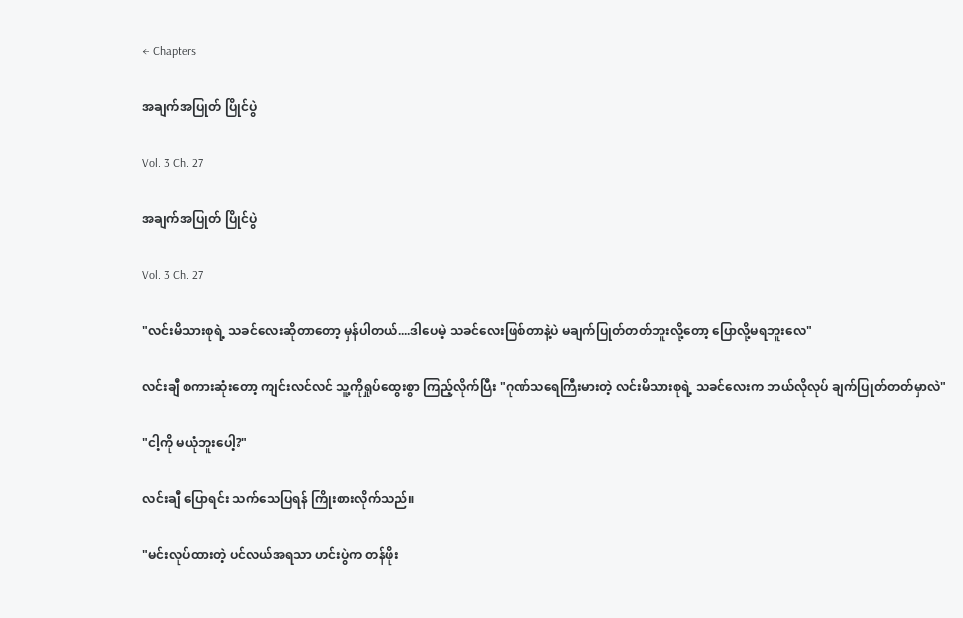← Chapters

အချက်အပြုတ် ပြိုင်ပွဲ

Vol. 3 Ch. 27

အချက်အပြုတ် ပြိုင်ပွဲ

Vol. 3 Ch. 27

"လင်းမိသားစုရဲ့ သခင်လေးဆိုတာတော့ မှန်ပါတယ်....ဒါပေမဲ့ သခင်လေးဖြစ်တာနဲ့ပဲ မချက်ပြုတ်တတ်ဘူးလို့တော့ ပြောလို့မရဘူးလေ"

လင်းချီ စကားဆုံးတော့ ကျင်းလင်လင် သူ့ကိုရှုပ်ထွေးစွာ ကြည့်လိုက်ပြီး "ဂုဏ်သရေကြီးမားတဲ့ လင်းမိသားစုရဲ့ သခင်လေးက ဘယ်လိုလုပ် ချက်ပြုတ်တတ်မှာလဲ"

"ငါ့ကို မယုံဘူးပေါ့?"

လင်းချီ ပြောရင်း သက်သေပြရန် ကြိုးစားလိုက်သည်။

"မင်းလုပ်ထားတဲ့ ပင်လယ်အရသာ ဟင်းပွဲက တန်ဖိုး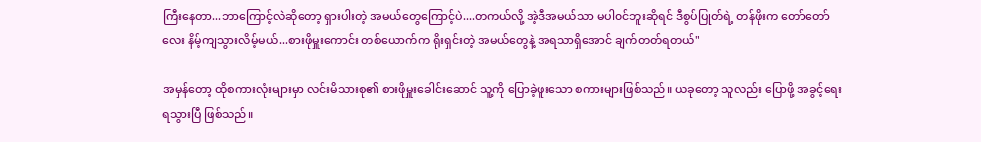ကြီးနေတာ...ဘာကြောင့်လဲဆိုတော့ ရှားပါးတဲ့ အမယ်တွေကြောင့်ပဲ....တကယ်လို့ အဲ့ဒီအမယ်သာ မပါ၀င်ဘူးဆိုရင် ဒီစွပ်ပြုတ်ရဲ့ တန်ဖိုးက တော်တော်လေး နိမ့်ကျသွားလိမ့်မယ်...စားဖိုမှူးကောင်း တစ်ယောက်က ရိုးရှင်းတဲ့ အမယ်တွေနဲ့ အရသာရှိအောင် ချက်တတ်ရတယ်"

အမှန်တော့ ထိုစကားလုံးများမှာ လင်းမိသားစု၏ စားဖိုမှူးခေါင်းဆောင် သူ့ကို ပြောခဲ့ဖူးသော စကားများဖြစ်သည်။ ယခုတော့ သူလည်း ပြောဖို့ အခွင့်ရေး ရသွားပြီ ဖြစ်သည်။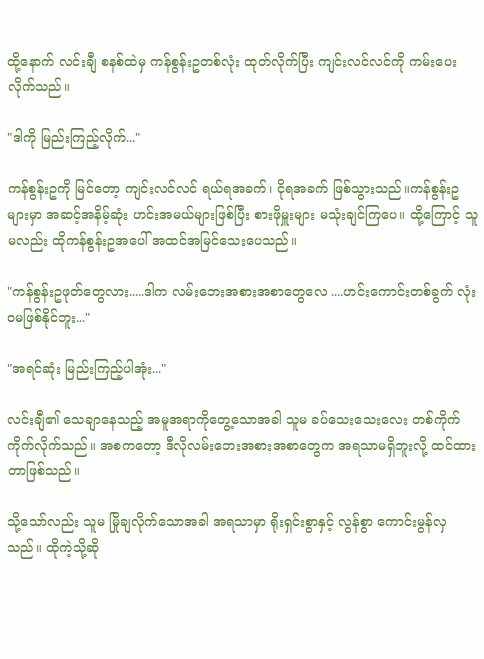ထို့နောက် လင်းချီ စနစ်ထဲမှ ကန်စွန်းဥတစ်လုံး ထုတ်လိုက်ပြီး ကျင်းလင်လင်ကို ကမ်းပေးလိုက်သည်။

"ဒါကို မြည်းကြည့်လိုက်..."

ကန်စွန်းဥကို မြင်တော့ ကျင်းလင်လင် ရယ်ရအခက်၊ ငိုရအခက် ဖြစ်သွားသည်။ကန်စွန်းဥများမှာ အဆင့်အနိမ့်ဆုံး ဟင်းအမယ်များဖြစ်ပြီး စားဖိုမှူးများ မသုံးချင်ကြပေ။ ထို့ကြောင့် သူမလည်း ထိုကန်စွန်းဥအပေါ် အထင်အမြင်သေးပေသည်။

"ကန်စွန်းဥဖုတ်တွေလား.....ဒါက လမ်းဘေးအစားအစာတွေလေ ....ဟင်းကောင်းတစ်ခွက် လုံးဝမဖြစ်နိုင်ဘူး..."

"အရင်ဆုံး မြည်းကြည့်ပါအုံး..."

လင်းချီ၏ သေချာနေသည့် အမူအရာကိုတွေ့သောအခါ သူမ ခပ်သေး‌သေးလေး တစ်ကိုက် ကိုက်လိုက်သည်။ အစက‌တော့ ဒီလိုလမ်းဘေးအစားအစာတွေက အရသာမရှိဘူးလို့ ထင်ထားတာဖြစ်သည်။

သို့သော်လည်း သူမ မြိုချလိုက်သောအခါ အရသာမှာ ရိုးရှင်းစွာနှင့် လွန်စွာ ကောင်းမွန်လှသည်။ ထိုကဲ့သို့ဆို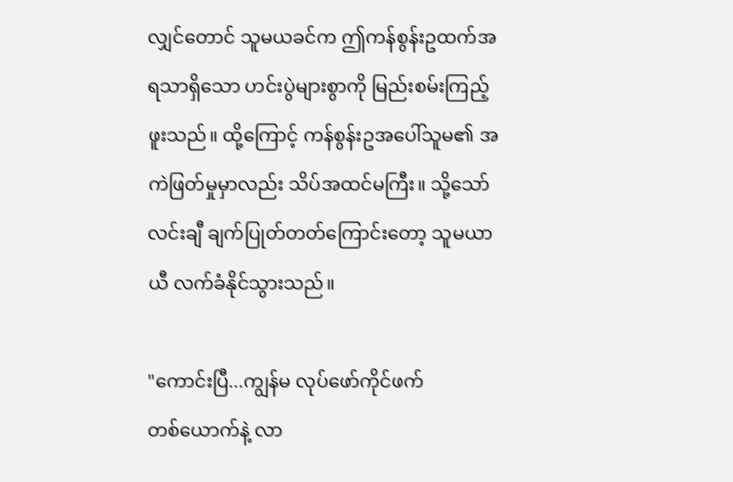လျှင်တောင် သူမယခင်က ဤကန်စွန်းဥထက်အရသာရှိသော ဟင်းပွဲများစွာကို မြည်းစမ်းကြည့်ဖူးသည်။ ထို့ကြောင့် ကန်စွန်းဥအပေါ်သူမ၏ အကဲဖြတ်မှုမှာလည်း သိပ်အထင်မကြီး။ သို့သော် လင်းချီ ချက်ပြုတ်တတ်ကြောင်းတော့ သူမယာယီ လက်ခံနိုင်သွားသည်။

"ကောင်းပြီ...ကျွန်မ လုပ်ဖော်ကိုင်ဖက်တစ်‌ယောက်နဲ့ လာ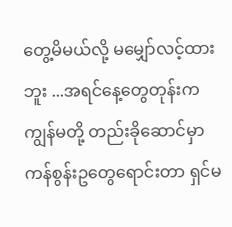တွေ့မိမယ်လို့ မမျှော်လင့်ထားဘူး ...အရင်နေ့တွေတုန်းက ကျွန်မတို့ တည်းခိုဆောင်မှာ ကန်စွန်းဥတွေရောင်းတာ ရှင်မ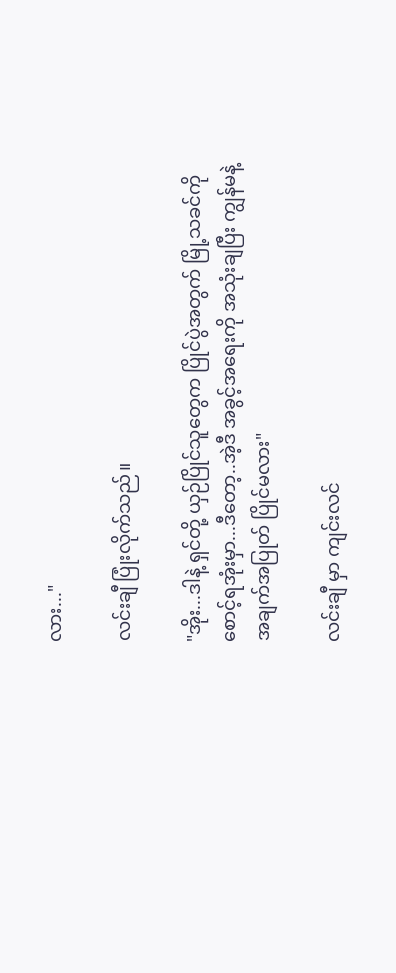လား..."

လင်းချီ ပြုံးလိုက်သည်။

"အိုး...ဒါနဲ့ ရှင်တို့ ယှဉ်ပြိုင်သူတွေက ပြိုင်ပွဲအတွက် မြို့သခင်ကို စောင့်ရ‌အုံးမှာ...ဒီတော့..အဲ့ဒီ အခွင့်အရေးကို အသုံးချပြီး ကျွန်မနဲ့ အချက်အပြုတ် ပြိုင်မလား"

လင်းချီ မှာ ကျင်းလင်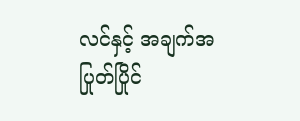လင်နှင့် အချက်အပြုတ်ပြိုင်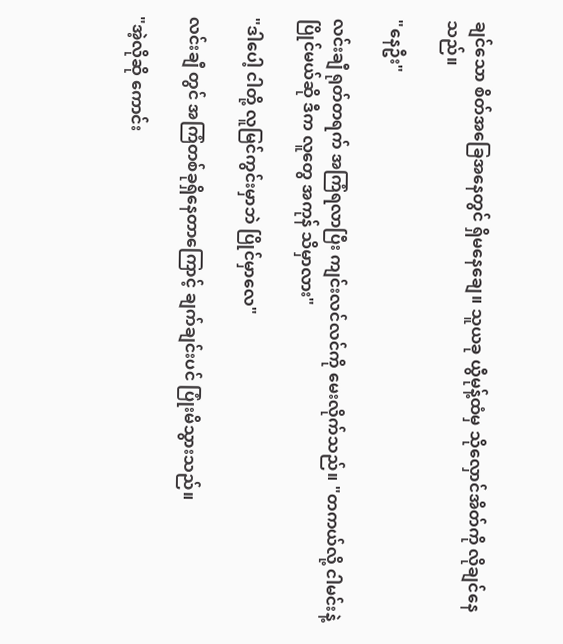ချင်‌သော စိတ်အ‌ခြေအနေတွင် ရှိမနေချေ။ သူယခု ယွီမုန့်ထံမှ သိုလှောင်အိတ်ကို လိုချင်နေသည်။

"နေဦး"

လင်းချီ ရုတ်တရက် အကြံရလာပြီး ကျင်းလင်လင်ကို မေးလိုက်သည်။ "တကယ်လို့ ငါမင်းနဲ့ပြိုင်မယ်ဆို ဒီက လူတွေ အကုန် သိမှာလား"

"ဒါပေါ့ ငါတို့ လူမြင်ကွင်းမှာဘဲ ပြိုင်မှာလေ"

လင်းချီ တွင် အကြံတစ်ခုရှိနေတာကြောင့် ချက်ချင်းပင် ပြုံးမိသွားသည်။

"အဲ့လိုဆို ကောင်း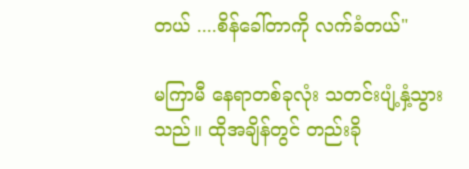တယ် ....စိန်ခေါ်တာကို လက်ခံတယ်"

မကြာမီ နေရာတစ်ခုလုံး သတင်းပျံ့နှံ့သွားသည်။ ထိုအချိန်တွင် တည်းခို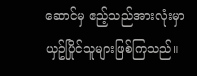ဆောင်မှ ဧည့်သည်အားလုံးမှာ ယှဥ်ပြိုင်သူများဖြစ်ကြသည်။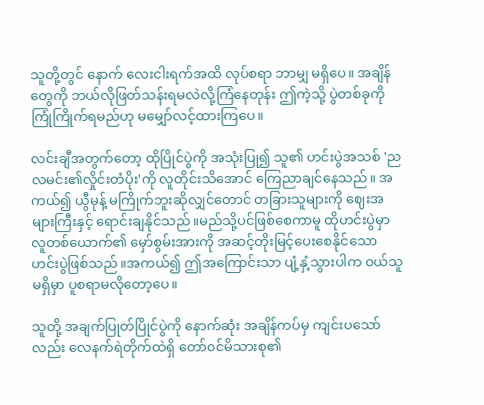သူတို့တွင် နောက် လေးငါးရက်အထိ လုပ်စရာ ဘာမျှ မရှိပေ။ အချိန်တွေကို ဘယ်လိုဖြတ်သန်းရမလဲလို့ကြံနေတုန်း ဤကဲ့သို့ ပွဲတစ်ခုကို ကြုံကြိုက်ရမည်ဟု မမျှော်လင့်ထားကြပေ။

လင်းချီအတွက်တော့ ထိုပြိုင်ပွဲကို အသုံးပြု၍ သူ၏ ဟင်းပွဲအသစ် 'ညလမင်း၏လှိုင်းတံပိုး'ကို လူတိုင်းသိအောင် ကြေညာချင်နေသည်။ အကယ်၍ ယွီမုန့် မကြိုက်ဘူးဆိုလျှင်တောင် တခြားသူများကို ဈေးအများကြီးနှင့် ရောင်းချနိုင်သည်။မည်သို့ပင်ဖြစ်စေကာမူ ထိုဟင်းပွဲမှာ လူတစ်ယောက်၏ မှော်စွမ်းအားကို အဆင့်တိုးမြင့်ပေးစေနိုင်သော ဟင်းပွဲဖြစ်သည်။အကယ်၍ ဤအကြောင်းသာ ပျံ့နှံ့သွားပါက ၀ယ်သူမရှိမှာ ပူစရာမလိုတော့ပေ။

သူတို့ အချက်ပြုတ်ပြိုင်ပွဲကို နောက်ဆုံး အချိန်ကပ်မှ ကျင်းပသော်လည်း လေနက်ရဲတိုက်‌ထဲရှိ တော်၀င်မိသားစု၏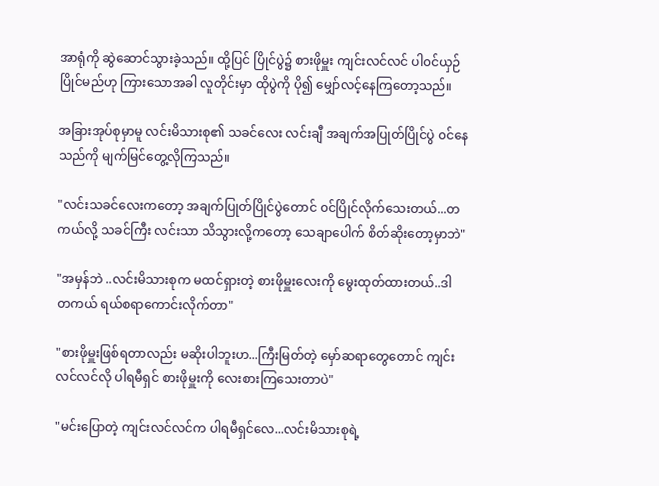အာရုံကို ဆွဲဆောင်သွားခဲ့သည်။ ထို့ပြင် ပြိုင်ပွဲ၌ စားဖိုမှူး ကျင်းလင်လင် ပါ၀င်ယှဉ်ပြိုင်မည်ဟု ကြားသောအခါ လူတိုင်းမှာ ထိုပွဲကို ပို၍ မျှော်လင့်နေကြတော့သည်။

အခြားအုပ်စုမှာမူ လင်းမိသားစု၏ သခင်လေး လင်းချီ အချက်အပြုတ်ပြိုင်ပွဲ ၀င်နေသည်ကို မျက်မြင်တွေ့လိုကြသည်။

"လင်းသခင်လေးကတော့ အချက်ပြုတ်ပြိုင်ပွဲတောင် ၀င်ပြိုင်လိုက်သေးတယ်...တကယ်လို့ သခင်ကြီး လင်းသာ သိသွားလို့ကတော့ သေချာပေါက် စိတ်ဆိုးတော့မှာဘဲ"

"အမှန်ဘဲ ..လင်းမိသားစုက မထင်ရှားတဲ့ စားဖိုမှူးလေးကို မွေးထုတ်ထားတယ်..ဒါ တကယ် ရယ်စရာကောင်းလိုက်တာ"

"စားဖိုမှူးဖြစ်ရတာလည်း မဆိုးပါဘူးဟ...ကြီးမြတ်တဲ့ မှော်ဆရာတွေတောင် ကျင်းလင်လင်လို ပါရမီရှင် စားဖိုမှူးကို လေးစားကြသေးတာပဲ"

"မင်းပြောတဲ့ ကျင်းလင်လင်က ပါရမီရှင်လေ...လင်းမိသားစုရဲ့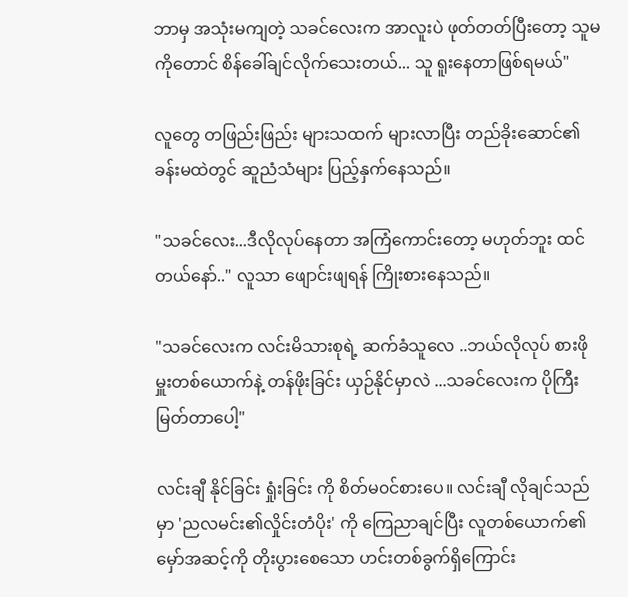ဘာမှ အသုံးမကျတဲ့ သခင်လေးက အာလူးပဲ ဖုတ်တတ်ပြီးတော့ သူမကိုတောင် စိန်ခေါ်ချင်လိုက်သေးတယ်... သူ ရူးနေတာဖြစ်ရမယ်"

လူတွေ တဖြည်းဖြည်း များသထက် များလာပြီး တည်ခိုးဆောင်၏ ခန်းမထဲတွင် ဆူညံသံများ ပြည့်နှက်နေသည်။

"သခင်လေး...ဒီလိုလုပ်နေတာ အကြံကောင်းတော့ မဟုတ်ဘူး ထင်တယ်နော်.." လူသာ ‌ဖျောင်းဖျရန် ကြိုးစားနေသည်။

"သခင်လေးက လင်းမိသားစုရဲ့ ဆက်ခံသူလေ ..ဘယ်လိုလုပ် စားဖိုမှူးတစ်ယောက်နဲ့ တန်ဖိုးခြင်း ယှဉ်နိုင်မှာလဲ ...သခင်လေးက ပိုကြီးမြတ်တာပေါ့"

လင်းချီ နိုင်ခြင်း ရှုံးခြင်း ကို စိတ်မ‌၀င်စားပေ။ လင်းချီ လိုချင်သည်မှာ 'ညလမင်း၏လှိုင်းတံပိုး' ကို ကြေညာချင်ပြီး လူတစ်ယောက်၏ မှော်အဆင့်ကို တိုးပွားစေသော ဟင်းတစ်ခွက်ရှိကြောင်း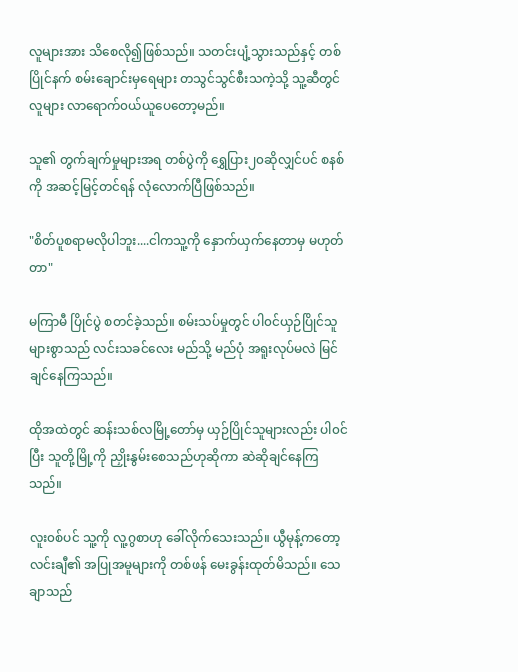လူများအား သိ‌စေလို၍ဖြစ်သည်။ သတင်းပျံ့သွားသည်နှင့် တစ်ပြိုင်နက် စမ်းချောင်းမှရေများ တသွင်သွင်စီးသကဲ့သို့ သူ့ဆီတွင် လူများ လာရောက်၀ယ်ယူပေတော့မည်။

သူ၏ တွက်ချက်မှုများအရ တစ်ပွဲကို ရွှေပြား၂၀ဆိုလျှင်ပင် စနစ်ကို အဆင့်မြင့်တင်ရန် လုံလောက်ပြီဖြစ်သည်။

"စိတ်ပူစရာမလိုပါဘူး....ငါကသူ့ကို နှောက်ယှက်နေတာမှ မဟုတ်တာ"

မကြာမီ ပြိုင်ပွဲ စတင်ခဲ့သည်။ စမ်းသပ်မှုတွင် ပါ၀င်ယှဉ်ပြိုင်သူများစွာသည် လင်းသခင်လေး မည်သို့ မည်ပုံ အရူးလုပ်မလဲ မြင်ချင်နေကြသည်။

ထိုအထဲတွင် ဆန်းသစ်လမြို့တော်မှ ယှဉ်ပြိုင်သူများလည်း ပါ၀င်ပြီး သူတို့မြို့ကို ညှိုးနွမ်းစေသည်ဟုဆိုကာ ဆဲဆိုချင်နေကြသည်။

လူး၀စ်ပင် သူ့ကို လူ့ဂွစာဟု ခေါ်လိုက်သေးသည်။ ယွီမုန့်ကတော့ လင်းချီ၏ အပြုအမူများကို တစ်ဖန် မေးခွန်းထုတ်မိသည်။ သေချာသည်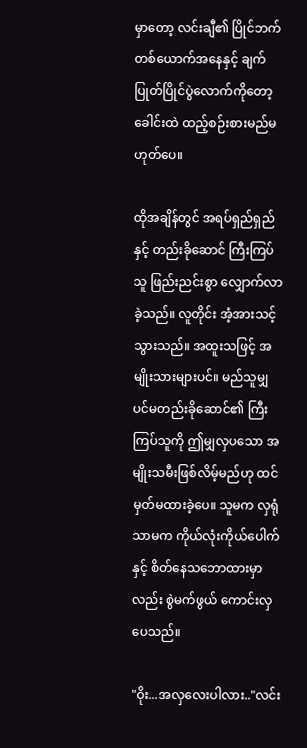မှာတော့ လင်းချီ၏ ပြိုင်ဘက်တစ်ယောက်အနေနှင့် ချက်ပြုတ်ပြိုင်ပွဲလောက်ကိုတော့ ခေါင်းထဲ ထည့်စဉ်းစားမည်မဟုတ်ပေ။

ထိုအချိန်တွင် အရပ်ရှည်ရှည်နှင့် တည်းခိုဆောင် ကြီးကြပ်သူ ဖြည်းညင်းစွာ လျှောက်လာခဲ့သည်။ လူတိုင်း အံ့အားသင့်သွားသည်။ အထူးသဖြင့် အမျိုးသားများပင်။ မည်သူမျှ ပင်မတည်းခိုဆောင်၏ ကြီးကြပ်သူကို ဤမျှလှပသော အမျိုးသမီးဖြစ်လိမ့်မည်ဟု ထင်မှတ်မထားခဲ့ပေ။ သူမက လှရုံသာမက ကိုယ်လုံးကိုယ်ပေါက်နှင့် စိတ်နေသဘောထားမှာလည်း စွဲမက်ဖွယ် ကောင်းလှပေသည်။

"ဝိုး...အလှလေးပါလား.."လင်း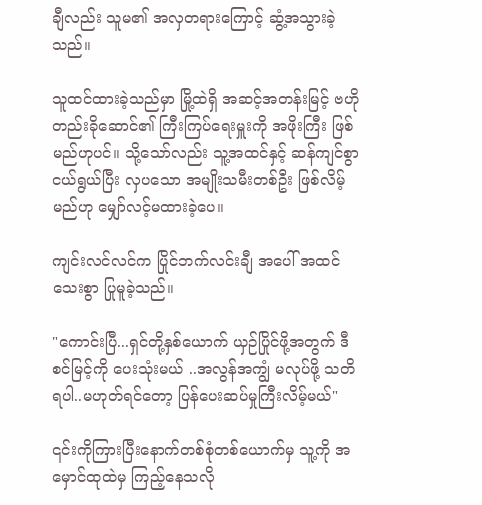ချီလည်း သူမ၏ အလှတရားကြောင့် ဆွံ့အသွားခဲ့သည်။

သူထင်ထားခဲ့သည်မှာ မြို့ထဲရှိ အဆင့်အတန်းမြင့် ဗဟိုတည်းခိုဆောင်၏ ‌ကြီးကြပ်‌ရေးမှူးကို အဖိုးကြီး ဖြစ်မည်ဟုပင်။ သို့သော်လည်း သူ့အထင်နှင့် ဆန်ကျင်စွာ ငယ်ရွယ်ပြီး လှပသော အမျိုးသမီးတစ်ဦး ဖြစ်လိမ့်မည်ဟု ‌မျှော်လင့်မထားခဲ့ပေ။

ကျင်းလင်လင်က ပြိုင်ဘက်လင်းချီ အပေါ် အထင်သေးစွာ ပြုမူခဲ့သည်။

"ကောင်းပြီ...ရှင်တို့နှစ်ယောက် ယှဉ်ပြိုင်ဖို့အတွက် ဒီစင်မြင့်ကို ပေးသုံးမယ် ..အလွန်အကျွံ မလုပ်ဖို့ သတိရပါ..မဟုတ်ရင်တော့ ပြန်ပေးဆပ်မှုကြီးလိမ့်မယ်"

၎င်းကိုကြားပြီးနောက်တစ်စုံတစ်ယောက်မှ သူ့ကို အမှောင်ထုထဲမှ ကြည့်နေသလို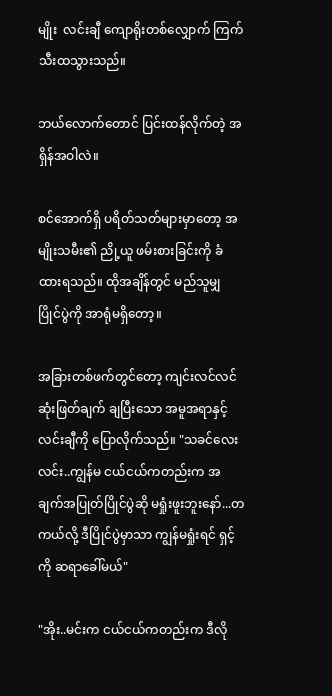မျိုး  လင်းချီ ကျောရိုးတစ်လျှောက် ကြက်သီးထသွားသည်။

ဘယ်လောက်တောင် ပြင်းထန်လိုက်တဲ့ အရှိန်အဝါလဲ။

စင်အောက်ရှိ ပရိတ်သတ်များမှာတော့ အမျိုးသမီး၏ ညို့ယူ ဖမ်းစားခြင်းကို ခံထားရသည်။ ထိုအချိန်တွင် မည်သူမျှ ပြိုင်ပွဲကို အာရုံမရှိတော့။

အခြားတစ်ဖက်တွင်တော့ ကျင်းလင်လင် ဆုံးဖြတ်ချက် ချပြီးသော အမူအရာနှင့် လင်းချီကို ပြောလိုက်သည်။ "သခင်လေးလင်း..ကျွန်မ ငယ်ငယ်ကတည်းက အချက်အပြုတ်ပြိုင်ပွဲဆို မရှုံးဖူးဘူးနော်...တကယ်လို့ ဒီပြိုင်ပွဲမှာသာ ကျွန်မရှုံးရင် ရှင့်ကို ဆရာခေါ်မယ်"

"အိုး..မင်းက ငယ်ငယ်ကတည်းက ဒီလို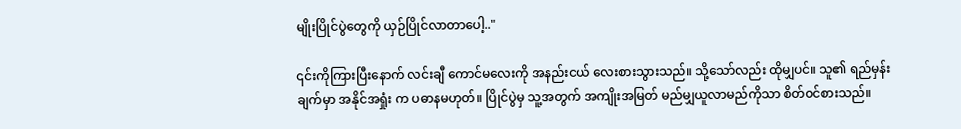မျိုးပြိုင်ပွဲတွေကို ယှဉ်ပြိုင်လာတာပေါ့.."

၎င်းကိုကြားပြီးနောက် လင်းချီ ကောင်မလေးကို အနည်းငယ် လေးစားသွားသည်။ သို့သော်လည်း ထိုမျှပင်။ သူ၏ ရည်မှန်းချက်မှာ အနိုင်အရှုံး က ပဓာနမဟုတ်။ ပြိုင်ပွဲမှ သူ့အတွက် အကျိုးအမြတ် မည်မျှယူလာမည်ကိုသာ စိတ်၀င်စားသည်။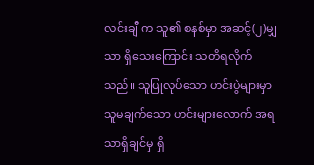လင်းချီ က သူ၏ စနစ်မှာ အဆင့်(၂)မျှသာ ရှိသေးကြောင်း သတိရလိုက်သည်။ သူပြုလုပ်သော ဟင်းပွဲများမှာ သူမချက်သော ဟင်းများလောက် အရသာရှိချင်မှ ရှိ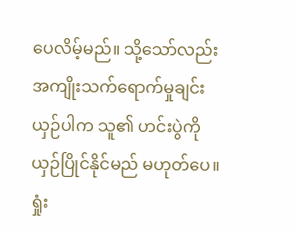ပေလိမ့်မည်။ သို့သော်လည်း အကျိုးသက်ရောက်မှုချင်း ယှဉ်ပါက သူ၏ ဟင်းပွဲကို ယှဉ်ပြိုင်နိုင်မည် မဟုတ်ပေ။ ရှုံး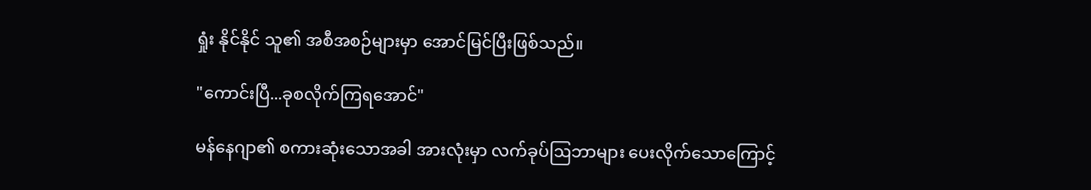ရှုံး နိုင်နိုင် သူ၏ အစီအစဉ်များမှာ အောင်မြင်ပြီးဖြစ်သည်။

"ကောင်းပြီ...ခုစလိုက်ကြရအောင်"

မန်နေဂျာ၏ စကားဆုံးသောအခါ အားလုံးမှာ လက်ခုပ်ဩဘာများ ပေးလိုက်‌သောကြောင့်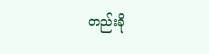တည်းခို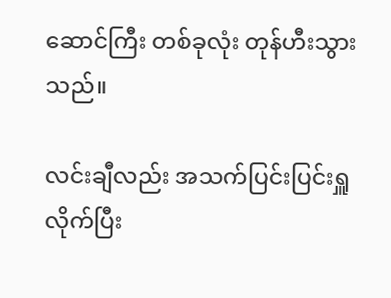ဆောင်ကြီး တစ်ခုလုံး တုန်ဟီးသွားသည်။

လင်းချီလည်း အသက်ပြင်းပြင်းရှူလိုက်ပြီး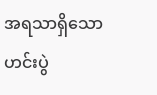အရသာရှိသော ဟင်းပွဲ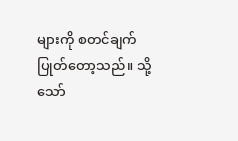များကို စတင်ချက်ပြုတ်တော့သည်။ သို့သော်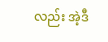လည်း အဲ့ဒီ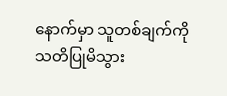နောက်မှာ သူတစ်ချက်ကို သတိပြုမိသွား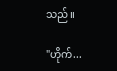သည်။

"ဟိုက်...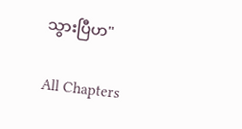သွားပြီဟ"

All Chapters